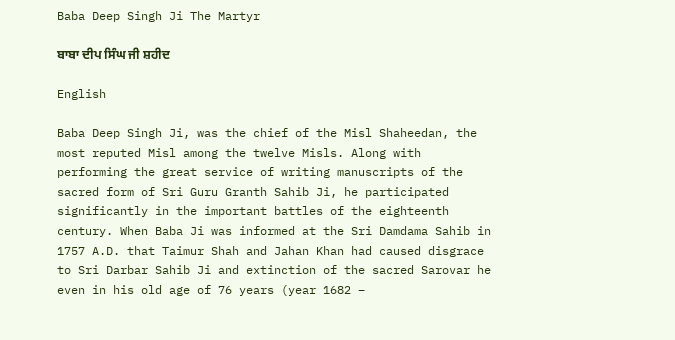Baba Deep Singh Ji The Martyr

ਬਾਬਾ ਦੀਪ ਸਿੰਘ ਜੀ ਸ਼ਹੀਦ

English

Baba Deep Singh Ji, was the chief of the Misl Shaheedan, the most reputed Misl among the twelve Misls. Along with performing the great service of writing manuscripts of the sacred form of Sri Guru Granth Sahib Ji, he participated significantly in the important battles of the eighteenth century. When Baba Ji was informed at the Sri Damdama Sahib in 1757 A.D. that Taimur Shah and Jahan Khan had caused disgrace to Sri Darbar Sahib Ji and extinction of the sacred Sarovar he even in his old age of 76 years (year 1682 –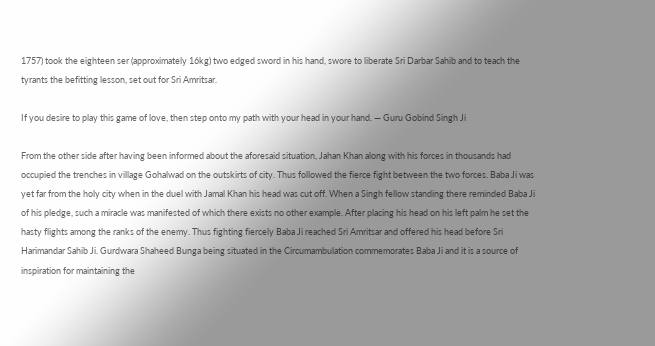1757) took the eighteen ser (approximately 16kg) two edged sword in his hand, swore to liberate Sri Darbar Sahib and to teach the tyrants the befitting lesson, set out for Sri Amritsar.

If you desire to play this game of love, then step onto my path with your head in your hand. — Guru Gobind Singh Ji

From the other side after having been informed about the aforesaid situation, Jahan Khan along with his forces in thousands had occupied the trenches in village Gohalwad on the outskirts of city. Thus followed the fierce fight between the two forces. Baba Ji was yet far from the holy city when in the duel with Jamal Khan his head was cut off. When a Singh fellow standing there reminded Baba Ji of his pledge, such a miracle was manifested of which there exists no other example. After placing his head on his left palm he set the hasty flights among the ranks of the enemy. Thus fighting fiercely Baba Ji reached Sri Amritsar and offered his head before Sri Harimandar Sahib Ji. Gurdwara Shaheed Bunga being situated in the Circumambulation commemorates Baba Ji and it is a source of inspiration for maintaining the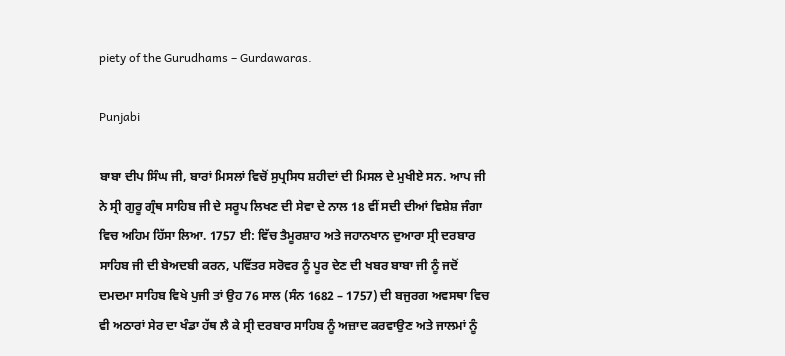piety of the Gurudhams – Gurdawaras.

Punjabi

ਬਾਬਾ ਦੀਪ ਸਿੰਘ ਜੀ, ਬਾਰਾਂ ਮਿਸਲਾਂ ਵਿਚੋਂ ਸੁਪ੍ਰਸਿਧ ਸ਼ਹੀਦਾਂ ਦੀ ਮਿਸਲ ਦੇ ਮੁਖੀਏ ਸਨ. ਆਪ ਜੀ ਨੇ ਸ੍ਰੀ ਗੁਰੂ ਗ੍ਰੰਥ ਸਾਹਿਬ ਜੀ ਦੇ ਸਰੂਪ ਲਿਖਣ ਦੀ ਸੇਵਾ ਦੇ ਨਾਲ 18 ਵੀਂ ਸਦੀ ਦੀਆਂ ਵਿਸ਼ੇਸ਼ ਜੰਗਾ ਵਿਚ ਅਹਿਮ ਹਿੱਸਾ ਲਿਆ. 1757 ਈ: ਵਿੱਚ ਤੈਮੂਰਸ਼ਾਹ ਅਤੇ ਜਹਾਨਖਾਨ ਦੁਆਰਾ ਸ੍ਰੀ ਦਰਬਾਰ ਸਾਹਿਬ ਜੀ ਦੀ ਬੇਅਦਬੀ ਕਰਨ, ਪਵਿੱਤਰ ਸਰੋਵਰ ਨੂੰ ਪੂਰ ਦੇਣ ਦੀ ਖਬਰ ਬਾਬਾ ਜੀ ਨੂੰ ਜਦੋਂ ਦਮਦਮਾ ਸਾਹਿਬ ਵਿਖੇ ਪੁਜੀ ਤਾਂ ਉਹ 76 ਸਾਲ (ਸੰਨ 1682 – 1757) ਦੀ ਬਜੁਰਗ ਅਵਸਥਾ ਵਿਚ ਵੀ ਅਠਾਰਾਂ ਸੇਰ ਦਾ ਖੰਡਾ ਹੱਥ ਲੈ ਕੇ ਸ੍ਰੀ ਦਰਬਾਰ ਸਾਹਿਬ ਨੂੰ ਅਜ਼ਾਦ ਕਰਵਾਉਣ ਅਤੇ ਜਾਲਮਾਂ ਨੂੰ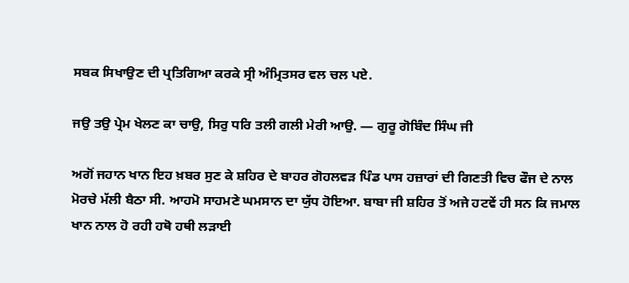ਸਬਕ ਸਿਖਾਉਣ ਦੀ ਪ੍ਰਤਿਗਿਆ ਕਰਕੇ ਸ੍ਰੀ ਅੰਮ੍ਰਿਤਸਰ ਵਲ ਚਲ ਪਏ.

ਜਉ ਤਉ ਪ੍ਰੇਮ ਖੇਲਣ ਕਾ ਚਾਉ, ਸਿਰੁ ਧਰਿ ਤਲੀ ਗਲੀ ਮੇਰੀ ਆਉ. — ਗੁਰੂ ਗੋਬਿੰਦ ਸਿੰਘ ਜੀ

ਅਗੋਂ ਜਹਾਨ ਖਾਨ ਇਹ ਖ਼ਬਰ ਸੁਣ ਕੇ ਸ਼ਹਿਰ ਦੇ ਬਾਹਰ ਗੋਹਲਵੜ ਪਿੰਡ ਪਾਸ ਹਜ਼ਾਰਾਂ ਦੀ ਗਿਣਤੀ ਵਿਚ ਫੌਜ ਦੇ ਨਾਲ ਮੋਰਚੇ ਮੱਲੀ ਬੈਠਾ ਸੀ. ਆਹਮੋ ਸਾਹਮਣੇ ਘਮਸਾਨ ਦਾ ਯੁੱਧ ਹੋਇਆ. ਬਾਬਾ ਜੀ ਸ਼ਹਿਰ ਤੋਂ ਅਜੇ ਹਟਵੇਂ ਹੀ ਸਨ ਕਿ ਜਮਾਲ ਖਾਨ ਨਾਲ ਹੋ ਰਹੀ ਹਥੋ ਹਥੀ ਲੜਾਈ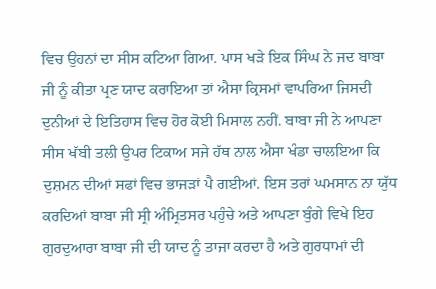ਵਿਚ ਉਹਨਾਂ ਦਾ ਸੀਸ ਕਟਿਆ ਗਿਆ. ਪਾਸ ਖੜੇ ਇਕ ਸਿੰਘ ਨੇ ਜਦ ਬਾਬਾ ਜੀ ਨੂੰ ਕੀਤਾ ਪ੍ਰਣ ਯਾਦ ਕਰਾਇਆ ਤਾਂ ਐਸਾ ਕ੍ਰਿਸਮਾਂ ਵਾਪਰਿਆ ਜਿਸਦੀ ਦੁਨੀਆਂ ਦੇ ਇਤਿਹਾਸ ਵਿਚ ਹੋਰ ਕੋਈ ਮਿਸਾਲ ਨਹੀਂ. ਬਾਬਾ ਜੀ ਨੇ ਆਪਣਾ ਸੀਸ ਖੱਬੀ ਤਲੀ ਉਪਰ ਟਿਕਾਅ ਸਜੇ ਹੱਥ ਨਾਲ ਐਸਾ ਖੰਡਾ ਚਾਲਇਆ ਕਿ ਦੁਸ਼ਮਨ ਦੀਆਂ ਸਫਾਂ ਵਿਚ ਭਾਜੜਾਂ ਪੈ ਗਈਆਂ. ਇਸ ਤਰਾਂ ਘਮਸਾਨ ਨਾ ਯੁੱਧ ਕਰਦਿਆਂ ਬਾਬਾ ਜੀ ਸ੍ਰੀ ਅੰਮ੍ਰਿਤਸਰ ਪਹੁੰਚੇ ਅਤੇ ਆਪਣਾ ਬੁੰਗੇ ਵਿਖੇ ਇਹ ਗੁਰਦੁਆਰਾ ਬਾਬਾ ਜੀ ਦੀ ਯਾਦ ਨੂੰ ਤਾਜਾ ਕਰਦਾ ਹੈ ਅਤੇ ਗੁਰਧਾਮਾਂ ਦੀ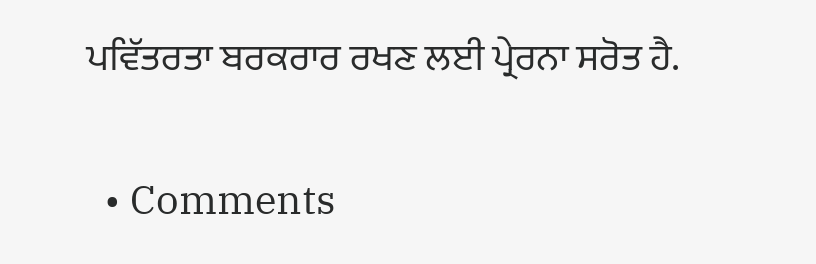ਪਵਿੱਤਰਤਾ ਬਰਕਰਾਰ ਰਖਣ ਲਈ ਪ੍ਰੇਰਨਾ ਸਰੋਤ ਹੈ.

  • Comments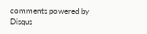comments powered by Disqus